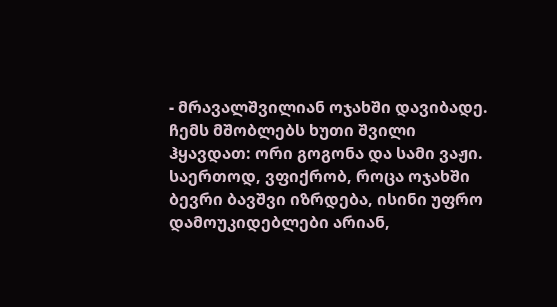- მრავალშვილიან ოჯახში დავიბადე. ჩემს მშობლებს ხუთი შვილი ჰყავდათ: ორი გოგონა და სამი ვაჟი. საერთოდ, ვფიქრობ, როცა ოჯახში ბევრი ბავშვი იზრდება, ისინი უფრო დამოუკიდებლები არიან,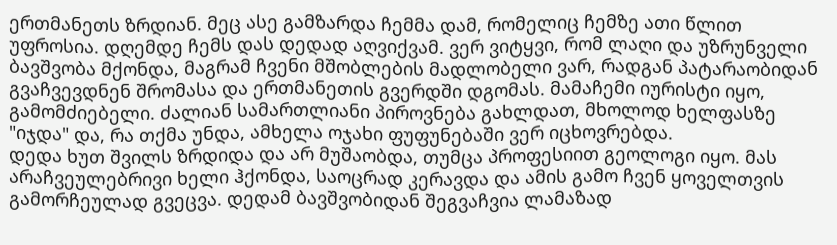ერთმანეთს ზრდიან. მეც ასე გამზარდა ჩემმა დამ, რომელიც ჩემზე ათი წლით უფროსია. დღემდე ჩემს დას დედად აღვიქვამ. ვერ ვიტყვი, რომ ლაღი და უზრუნველი ბავშვობა მქონდა, მაგრამ ჩვენი მშობლების მადლობელი ვარ, რადგან პატარაობიდან გვაჩვევდნენ შრომასა და ერთმანეთის გვერდში დგომას. მამაჩემი იურისტი იყო, გამომძიებელი. ძალიან სამართლიანი პიროვნება გახლდათ, მხოლოდ ხელფასზე "იჯდა" და, რა თქმა უნდა, ამხელა ოჯახი ფუფუნებაში ვერ იცხოვრებდა.
დედა ხუთ შვილს ზრდიდა და არ მუშაობდა, თუმცა პროფესიით გეოლოგი იყო. მას არაჩვეულებრივი ხელი ჰქონდა, საოცრად კერავდა და ამის გამო ჩვენ ყოველთვის გამორჩეულად გვეცვა. დედამ ბავშვობიდან შეგვაჩვია ლამაზად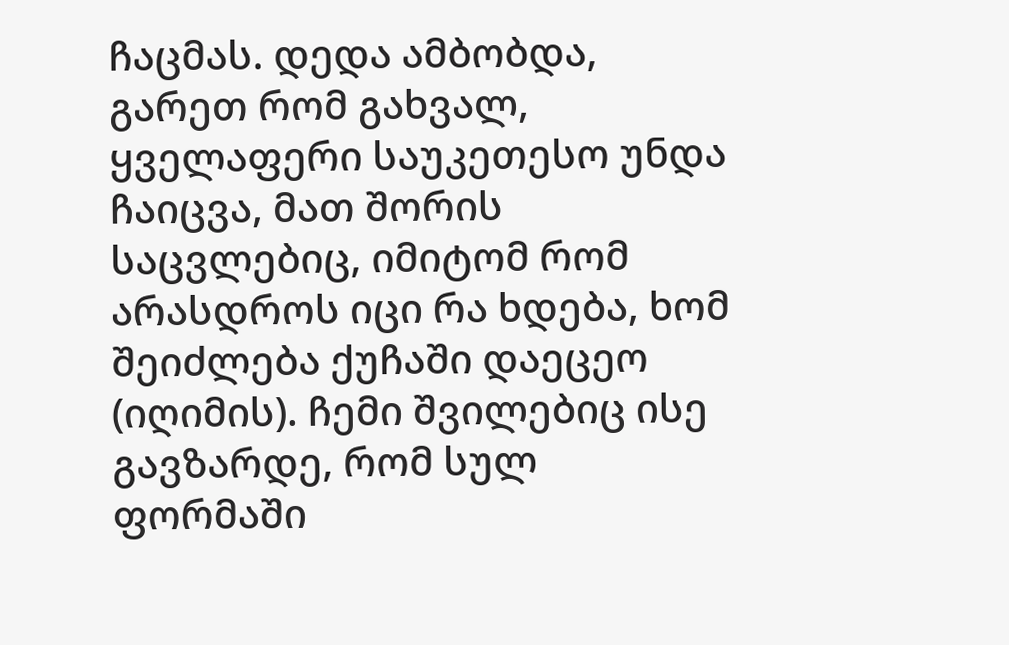ჩაცმას. დედა ამბობდა, გარეთ რომ გახვალ, ყველაფერი საუკეთესო უნდა ჩაიცვა, მათ შორის საცვლებიც, იმიტომ რომ არასდროს იცი რა ხდება, ხომ შეიძლება ქუჩაში დაეცეო (იღიმის). ჩემი შვილებიც ისე გავზარდე, რომ სულ ფორმაში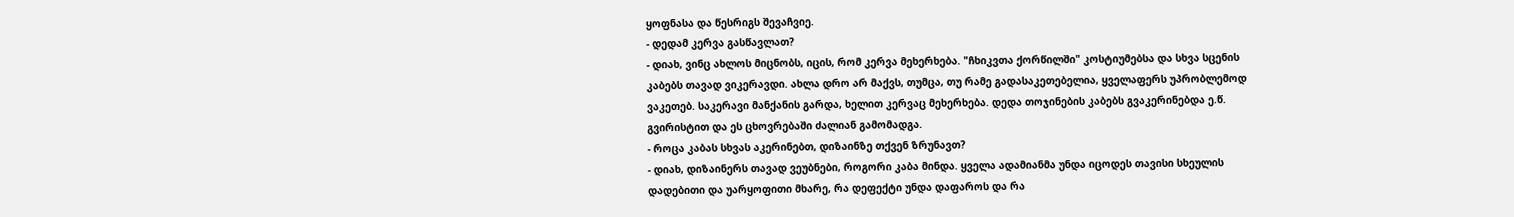ყოფნასა და წესრიგს შევაჩვიე.
- დედამ კერვა გასწავლათ?
- დიახ, ვინც ახლოს მიცნობს, იცის, რომ კერვა მეხერხება. "ჩხიკვთა ქორწილში" კოსტიუმებსა და სხვა სცენის კაბებს თავად ვიკერავდი. ახლა დრო არ მაქვს, თუმცა, თუ რამე გადასაკეთებელია, ყველაფერს უპრობლემოდ ვაკეთებ. საკერავი მანქანის გარდა, ხელით კერვაც მეხერხება. დედა თოჯინების კაბებს გვაკერინებდა ე.წ. გვირისტით და ეს ცხოვრებაში ძალიან გამომადგა.
- როცა კაბას სხვას აკერინებთ, დიზაინზე თქვენ ზრუნავთ?
- დიახ, დიზაინერს თავად ვეუბნები, როგორი კაბა მინდა. ყველა ადამიანმა უნდა იცოდეს თავისი სხეულის დადებითი და უარყოფითი მხარე, რა დეფექტი უნდა დაფაროს და რა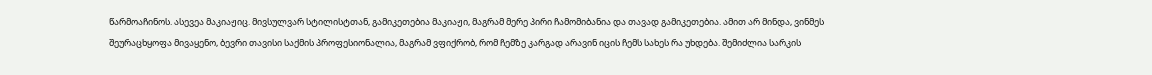წარმოაჩინოს. ასევეა მაკიაჟიც. მივსულვარ სტილისტთან, გამიკეთებია მაკიაჟი, მაგრამ მერე პირი ჩამომიბანია და თავად გამიკეთებია. ამით არ მინდა, ვინმეს შეურაცხყოფა მივაყენო, ბევრი თავისი საქმის პროფესიონალია, მაგრამ ვფიქრობ, რომ ჩემზე კარგად არავინ იცის ჩემს სახეს რა უხდება. შემიძლია სარკის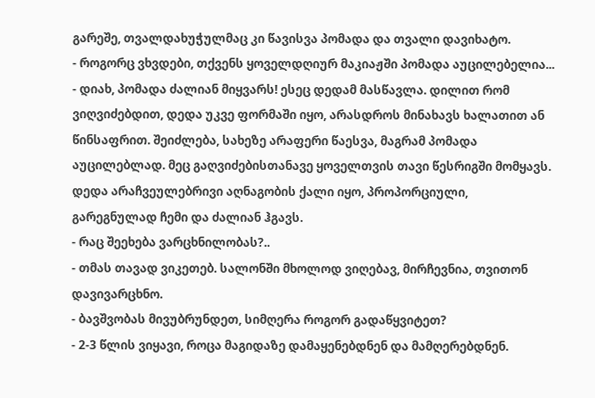გარეშე, თვალდახუჭულმაც კი წავისვა პომადა და თვალი დავიხატო.
- როგორც ვხვდები, თქვენს ყოველდღიურ მაკიაჟში პომადა აუცილებელია...
- დიახ, პომადა ძალიან მიყვარს! ესეც დედამ მასწავლა. დილით რომ ვიღვიძებდით, დედა უკვე ფორმაში იყო, არასდროს მინახავს ხალათით ან წინსაფრით. შეიძლება, სახეზე არაფერი წაესვა, მაგრამ პომადა აუცილებლად. მეც გაღვიძებისთანავე ყოველთვის თავი წესრიგში მომყავს. დედა არაჩვეულებრივი აღნაგობის ქალი იყო, პროპორციული, გარეგნულად ჩემი და ძალიან ჰგავს.
- რაც შეეხება ვარცხნილობას?..
- თმას თავად ვიკეთებ. სალონში მხოლოდ ვიღებავ, მირჩევნია, თვითონ დავივარცხნო.
- ბავშვობას მივუბრუნდეთ, სიმღერა როგორ გადაწყვიტეთ?
- 2-3 წლის ვიყავი, როცა მაგიდაზე დამაყენებდნენ და მამღერებდნენ.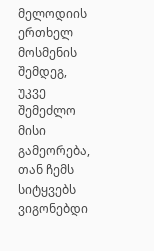მელოდიის ერთხელ მოსმენის შემდეგ, უკვე შემეძლო მისი გამეორება, თან ჩემს სიტყვებს ვიგონებდი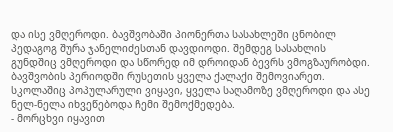და ისე ვმღეროდი. ბავშვობაში პიონერთა სასახლეში ცნობილ პედაგოგ შურა ჯანელიძესთან დავდიოდი. შემდეგ სასახლის გუნდშიც ვმღეროდი და სწორედ იმ დროიდან ბევრს ვმოგზაურობდი. ბავშვობის პერიოდში რუსეთის ყველა ქალაქი შემოვიარეთ. სკოლაშიც პოპულარული ვიყავი, ყველა საღამოზე ვმღეროდი და ასე ნელ-ნელა იხვეწებოდა ჩემი შემოქმედება.
- მორცხვი იყავით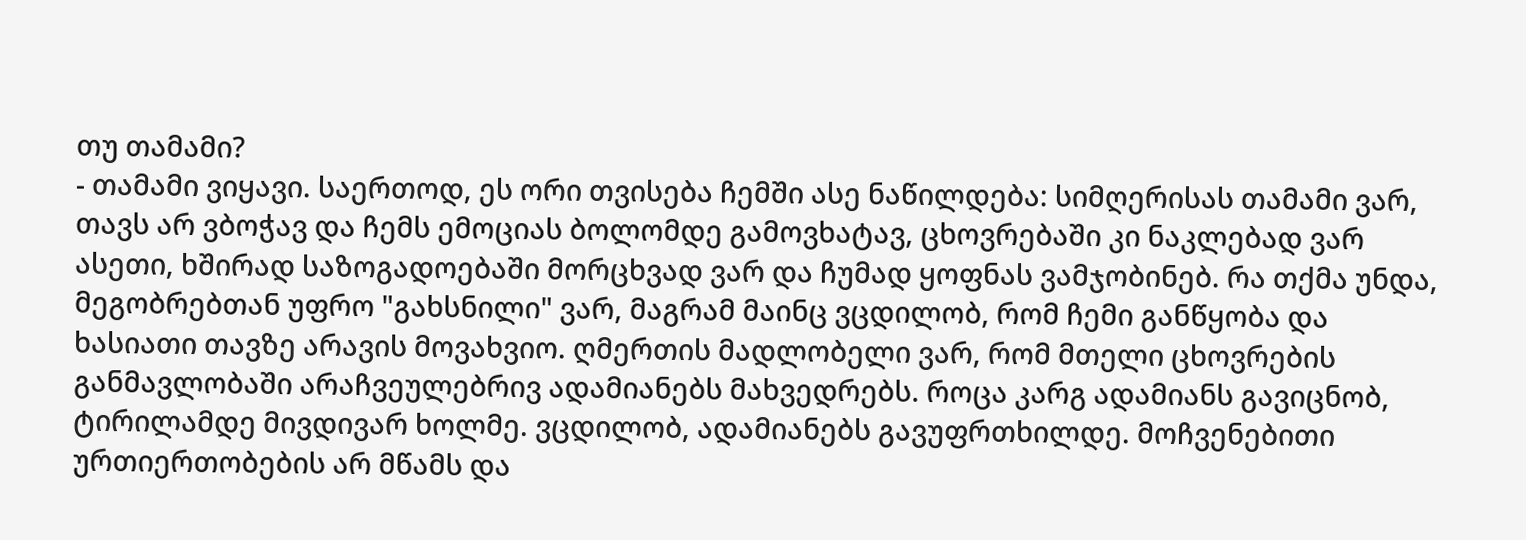თუ თამამი?
- თამამი ვიყავი. საერთოდ, ეს ორი თვისება ჩემში ასე ნაწილდება: სიმღერისას თამამი ვარ, თავს არ ვბოჭავ და ჩემს ემოციას ბოლომდე გამოვხატავ, ცხოვრებაში კი ნაკლებად ვარ ასეთი, ხშირად საზოგადოებაში მორცხვად ვარ და ჩუმად ყოფნას ვამჯობინებ. რა თქმა უნდა, მეგობრებთან უფრო "გახსნილი" ვარ, მაგრამ მაინც ვცდილობ, რომ ჩემი განწყობა და ხასიათი თავზე არავის მოვახვიო. ღმერთის მადლობელი ვარ, რომ მთელი ცხოვრების განმავლობაში არაჩვეულებრივ ადამიანებს მახვედრებს. როცა კარგ ადამიანს გავიცნობ, ტირილამდე მივდივარ ხოლმე. ვცდილობ, ადამიანებს გავუფრთხილდე. მოჩვენებითი ურთიერთობების არ მწამს და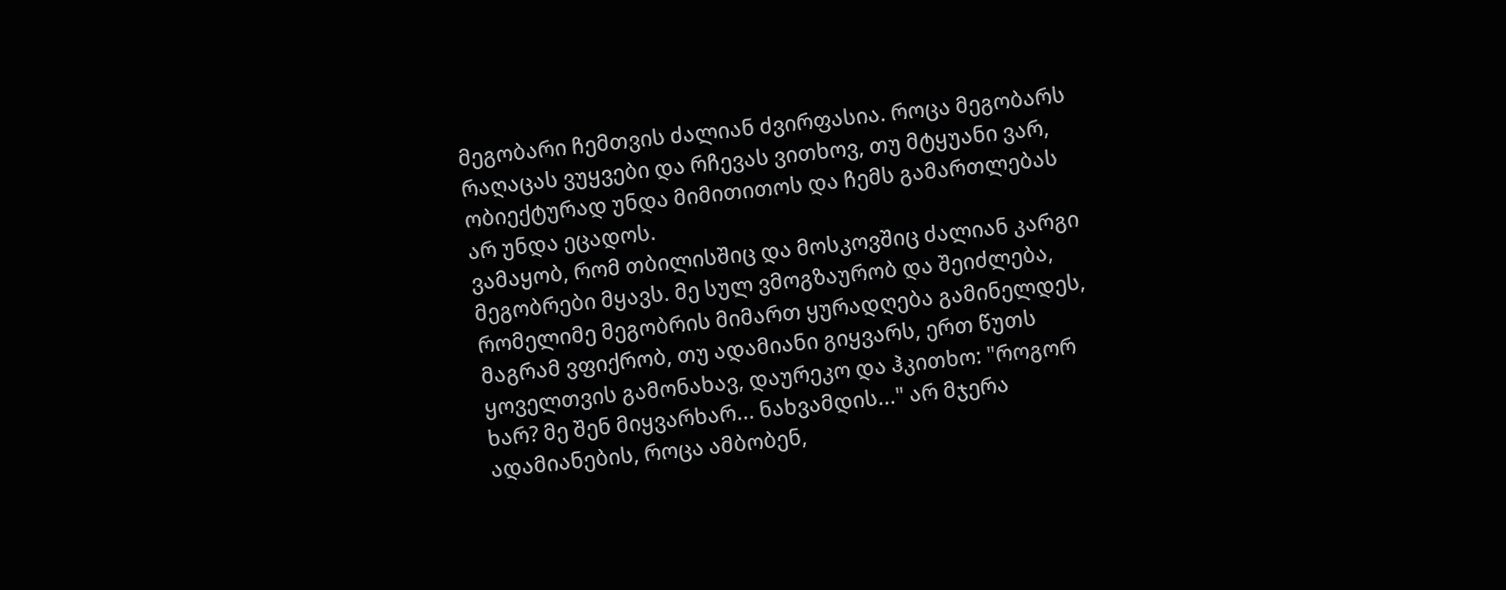მეგობარი ჩემთვის ძალიან ძვირფასია. როცა მეგობარს რაღაცას ვუყვები და რჩევას ვითხოვ, თუ მტყუანი ვარ, ობიექტურად უნდა მიმითითოს და ჩემს გამართლებას არ უნდა ეცადოს.
ვამაყობ, რომ თბილისშიც და მოსკოვშიც ძალიან კარგი მეგობრები მყავს. მე სულ ვმოგზაურობ და შეიძლება, რომელიმე მეგობრის მიმართ ყურადღება გამინელდეს, მაგრამ ვფიქრობ, თუ ადამიანი გიყვარს, ერთ წუთს ყოველთვის გამონახავ, დაურეკო და ჰკითხო: "როგორ ხარ? მე შენ მიყვარხარ... ნახვამდის..." არ მჯერა ადამიანების, როცა ამბობენ,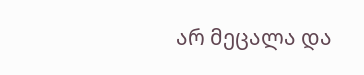არ მეცალა და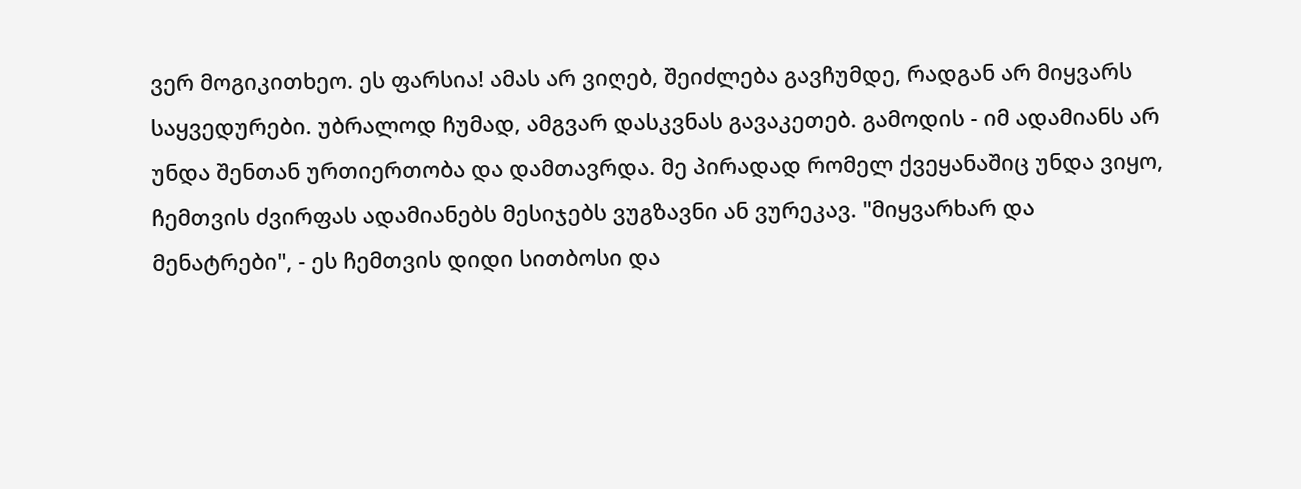ვერ მოგიკითხეო. ეს ფარსია! ამას არ ვიღებ, შეიძლება გავჩუმდე, რადგან არ მიყვარს საყვედურები. უბრალოდ ჩუმად, ამგვარ დასკვნას გავაკეთებ. გამოდის - იმ ადამიანს არ უნდა შენთან ურთიერთობა და დამთავრდა. მე პირადად რომელ ქვეყანაშიც უნდა ვიყო, ჩემთვის ძვირფას ადამიანებს მესიჯებს ვუგზავნი ან ვურეკავ. "მიყვარხარ და მენატრები", - ეს ჩემთვის დიდი სითბოსი და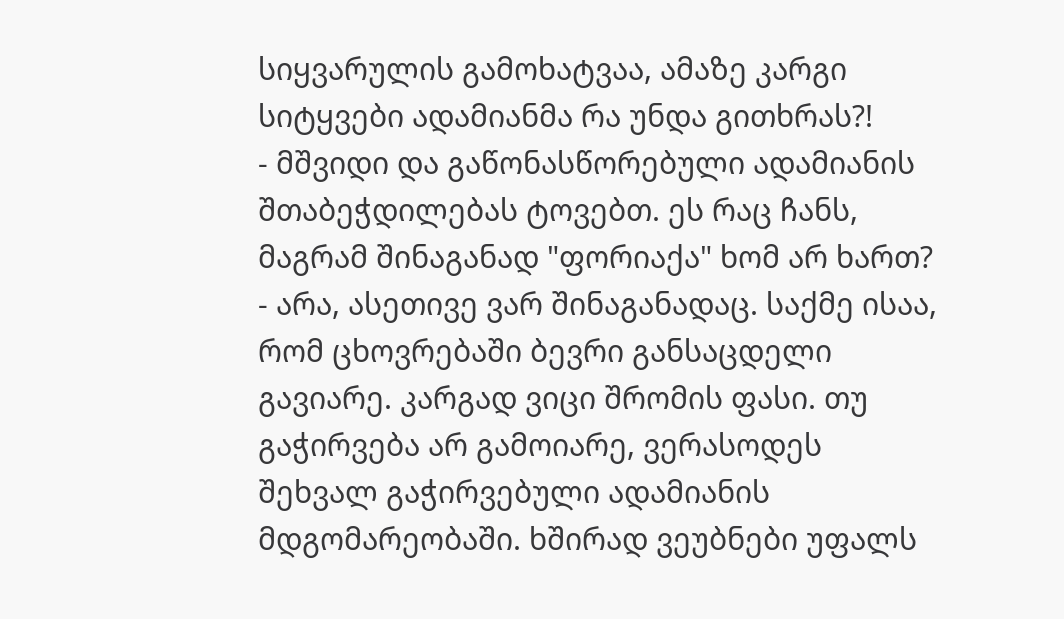სიყვარულის გამოხატვაა, ამაზე კარგი სიტყვები ადამიანმა რა უნდა გითხრას?!
- მშვიდი და გაწონასწორებული ადამიანის შთაბეჭდილებას ტოვებთ. ეს რაც ჩანს, მაგრამ შინაგანად "ფორიაქა" ხომ არ ხართ?
- არა, ასეთივე ვარ შინაგანადაც. საქმე ისაა, რომ ცხოვრებაში ბევრი განსაცდელი გავიარე. კარგად ვიცი შრომის ფასი. თუ გაჭირვება არ გამოიარე, ვერასოდეს შეხვალ გაჭირვებული ადამიანის მდგომარეობაში. ხშირად ვეუბნები უფალს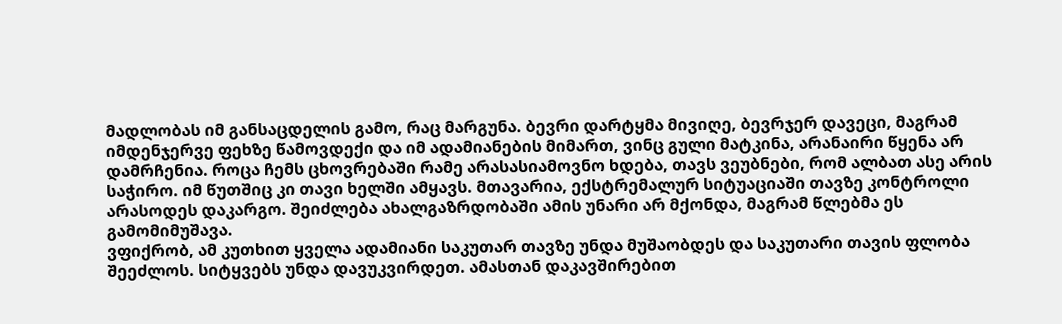მადლობას იმ განსაცდელის გამო, რაც მარგუნა. ბევრი დარტყმა მივიღე, ბევრჯერ დავეცი, მაგრამ იმდენჯერვე ფეხზე წამოვდექი და იმ ადამიანების მიმართ, ვინც გული მატკინა, არანაირი წყენა არ დამრჩენია. როცა ჩემს ცხოვრებაში რამე არასასიამოვნო ხდება, თავს ვეუბნები, რომ ალბათ ასე არის საჭირო. იმ წუთშიც კი თავი ხელში ამყავს. მთავარია, ექსტრემალურ სიტუაციაში თავზე კონტროლი არასოდეს დაკარგო. შეიძლება ახალგაზრდობაში ამის უნარი არ მქონდა, მაგრამ წლებმა ეს გამომიმუშავა.
ვფიქრობ, ამ კუთხით ყველა ადამიანი საკუთარ თავზე უნდა მუშაობდეს და საკუთარი თავის ფლობა შეეძლოს. სიტყვებს უნდა დავუკვირდეთ. ამასთან დაკავშირებით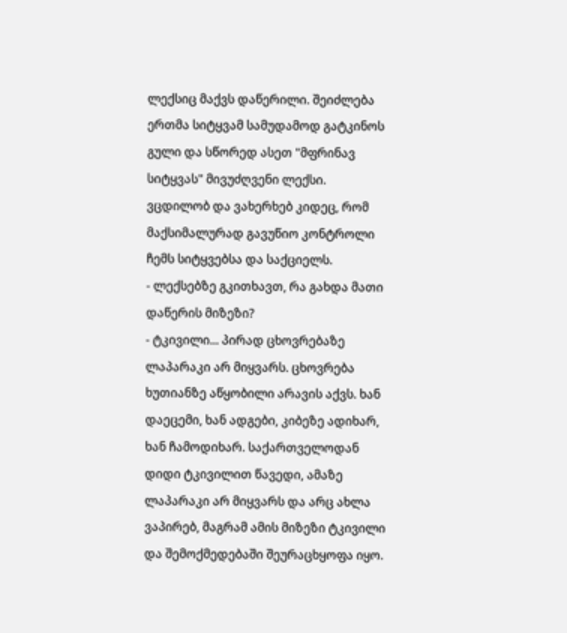ლექსიც მაქვს დაწერილი. შეიძლება ერთმა სიტყვამ სამუდამოდ გატკინოს გული და სწორედ ასეთ "მფრინავ სიტყვას" მივუძღვენი ლექსი. ვცდილობ და ვახერხებ კიდეც, რომ მაქსიმალურად გავუწიო კონტროლი ჩემს სიტყვებსა და საქციელს.
- ლექსებზე გკითხავთ, რა გახდა მათი დაწერის მიზეზი?
- ტკივილი... პირად ცხოვრებაზე ლაპარაკი არ მიყვარს. ცხოვრება ხუთიანზე აწყობილი არავის აქვს. ხან დაეცემი, ხან ადგები, კიბეზე ადიხარ, ხან ჩამოდიხარ. საქართველოდან დიდი ტკივილით წავედი, ამაზე ლაპარაკი არ მიყვარს და არც ახლა ვაპირებ, მაგრამ ამის მიზეზი ტკივილი და შემოქმედებაში შეურაცხყოფა იყო.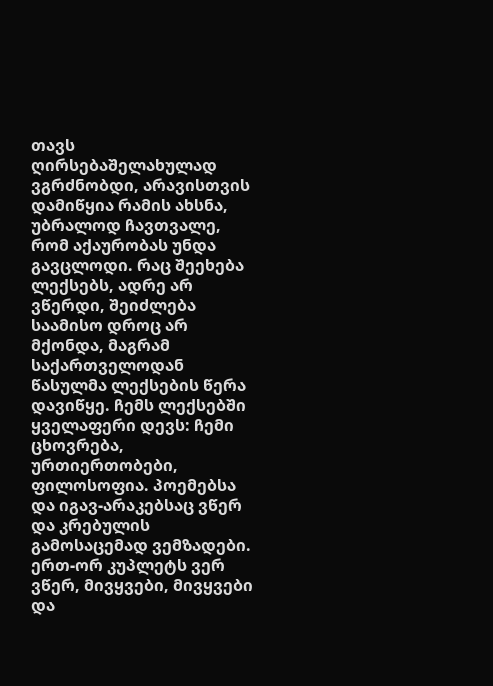თავს ღირსებაშელახულად ვგრძნობდი, არავისთვის დამიწყია რამის ახსნა, უბრალოდ ჩავთვალე, რომ აქაურობას უნდა გავცლოდი. რაც შეეხება ლექსებს, ადრე არ ვწერდი, შეიძლება საამისო დროც არ მქონდა, მაგრამ საქართველოდან წასულმა ლექსების წერა დავიწყე. ჩემს ლექსებში ყველაფერი დევს: ჩემი ცხოვრება, ურთიერთობები, ფილოსოფია. პოემებსა და იგავ-არაკებსაც ვწერ და კრებულის გამოსაცემად ვემზადები. ერთ-ორ კუპლეტს ვერ ვწერ, მივყვები, მივყვები და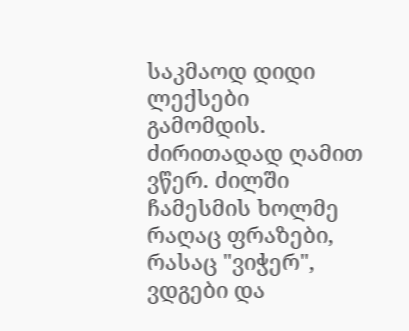საკმაოდ დიდი ლექსები გამომდის. ძირითადად ღამით ვწერ. ძილში ჩამესმის ხოლმე რაღაც ფრაზები, რასაც "ვიჭერ", ვდგები და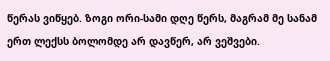წერას ვიწყებ. ზოგი ორი-სამი დღე წერს, მაგრამ მე სანამ ერთ ლექსს ბოლომდე არ დავწერ, არ ვეშვები.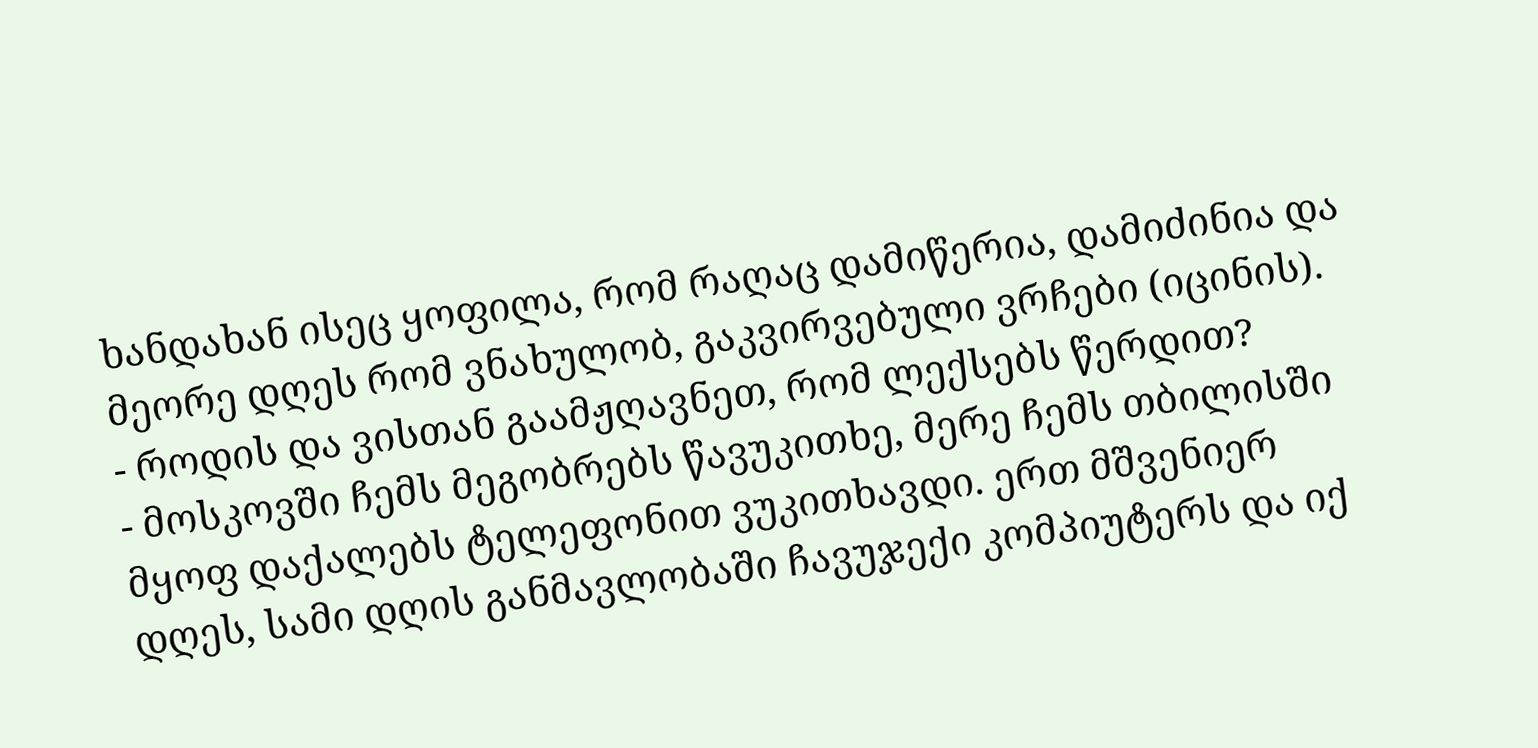ხანდახან ისეც ყოფილა, რომ რაღაც დამიწერია, დამიძინია და მეორე დღეს რომ ვნახულობ, გაკვირვებული ვრჩები (იცინის).
- როდის და ვისთან გაამჟღავნეთ, რომ ლექსებს წერდით?
- მოსკოვში ჩემს მეგობრებს წავუკითხე, მერე ჩემს თბილისში მყოფ დაქალებს ტელეფონით ვუკითხავდი. ერთ მშვენიერ დღეს, სამი დღის განმავლობაში ჩავუჯექი კომპიუტერს და იქ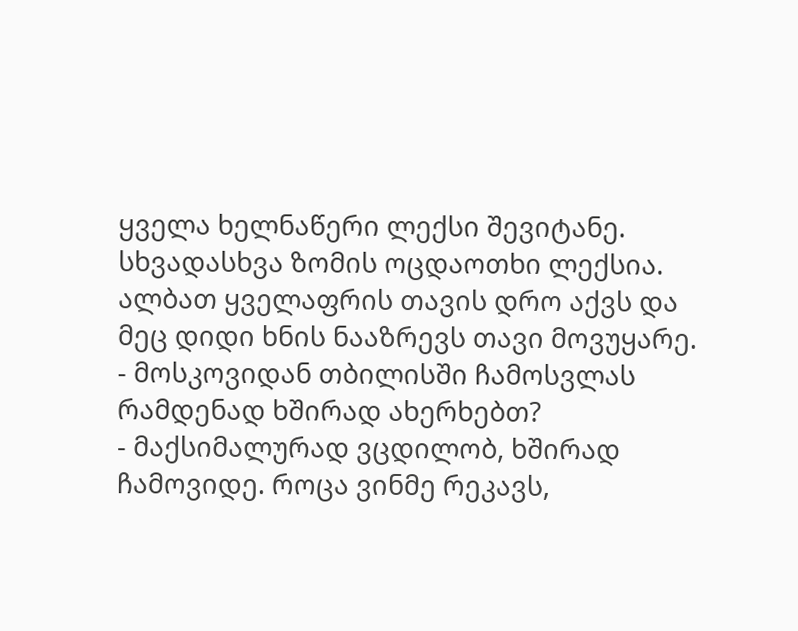ყველა ხელნაწერი ლექსი შევიტანე. სხვადასხვა ზომის ოცდაოთხი ლექსია. ალბათ ყველაფრის თავის დრო აქვს და მეც დიდი ხნის ნააზრევს თავი მოვუყარე.
- მოსკოვიდან თბილისში ჩამოსვლას რამდენად ხშირად ახერხებთ?
- მაქსიმალურად ვცდილობ, ხშირად ჩამოვიდე. როცა ვინმე რეკავს,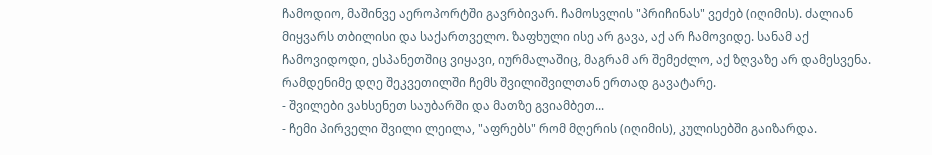ჩამოდიო, მაშინვე აეროპორტში გავრბივარ. ჩამოსვლის "პრიჩინას" ვეძებ (იღიმის). ძალიან მიყვარს თბილისი და საქართველო. ზაფხული ისე არ გავა, აქ არ ჩამოვიდე. სანამ აქ ჩამოვიდოდი, ესპანეთშიც ვიყავი, იურმალაშიც, მაგრამ არ შემეძლო, აქ ზღვაზე არ დამესვენა. რამდენიმე დღე შეკვეთილში ჩემს შვილიშვილთან ერთად გავატარე.
- შვილები ვახსენეთ საუბარში და მათზე გვიამბეთ...
- ჩემი პირველი შვილი ლეილა, "აფრებს" რომ მღერის (იღიმის), კულისებში გაიზარდა.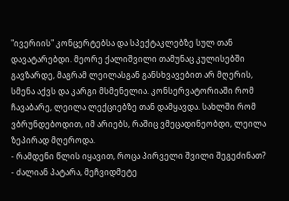"ივერიის" კონცერტებსა და სპექტაკლებზე სულ თან დავატარებდი. მეორე ქალიშვილი თამუნაც კულისებში გავზარდე, მაგრამ ლეილასგან განსხვავებით არ მღერის, სმენა აქვს და კარგი მსმენელია. კონსერვატორიაში რომ ჩავაბარე, ლეილა ლექციებზე თან დამყავდა. სახლში რომ ვბრუნდებოდით, იმ არიებს, რაშიც ვმეცადინეობდი, ლეილა ზეპირად მღეროდა.
- რამდენი წლის იყავით, როცა პირველი შვილი შეგეძინათ?
- ძალიან პატარა, მეჩვიდმეტე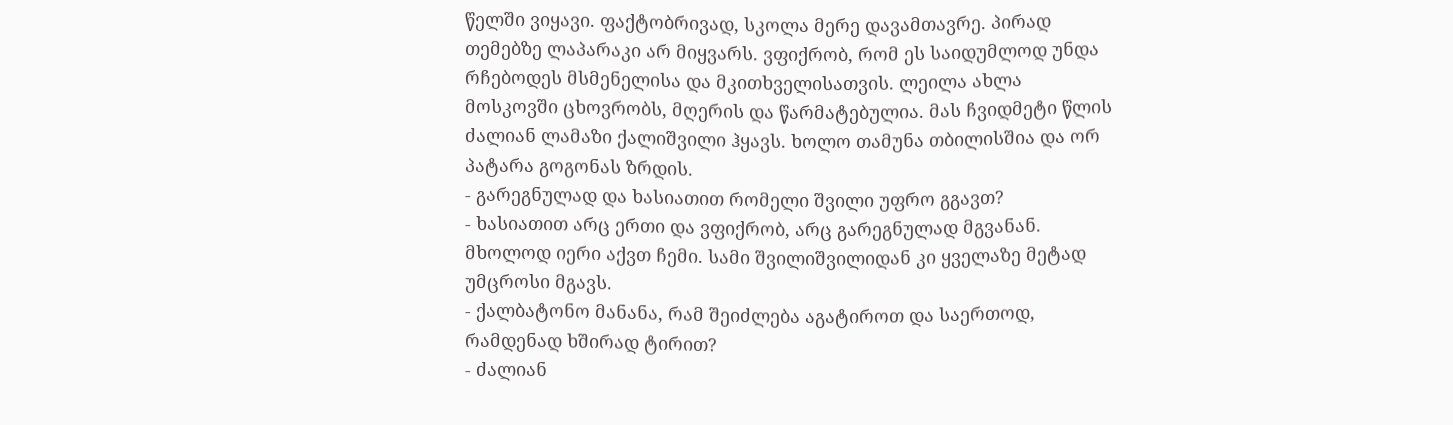წელში ვიყავი. ფაქტობრივად, სკოლა მერე დავამთავრე. პირად თემებზე ლაპარაკი არ მიყვარს. ვფიქრობ, რომ ეს საიდუმლოდ უნდა რჩებოდეს მსმენელისა და მკითხველისათვის. ლეილა ახლა მოსკოვში ცხოვრობს, მღერის და წარმატებულია. მას ჩვიდმეტი წლის ძალიან ლამაზი ქალიშვილი ჰყავს. ხოლო თამუნა თბილისშია და ორ პატარა გოგონას ზრდის.
- გარეგნულად და ხასიათით რომელი შვილი უფრო გგავთ?
- ხასიათით არც ერთი და ვფიქრობ, არც გარეგნულად მგვანან. მხოლოდ იერი აქვთ ჩემი. სამი შვილიშვილიდან კი ყველაზე მეტად უმცროსი მგავს.
- ქალბატონო მანანა, რამ შეიძლება აგატიროთ და საერთოდ, რამდენად ხშირად ტირით?
- ძალიან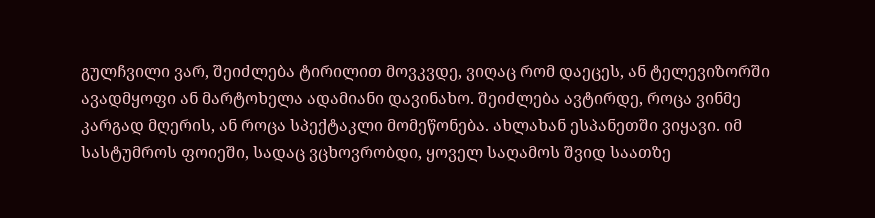გულჩვილი ვარ, შეიძლება ტირილით მოვკვდე, ვიღაც რომ დაეცეს, ან ტელევიზორში ავადმყოფი ან მარტოხელა ადამიანი დავინახო. შეიძლება ავტირდე, როცა ვინმე კარგად მღერის, ან როცა სპექტაკლი მომეწონება. ახლახან ესპანეთში ვიყავი. იმ სასტუმროს ფოიეში, სადაც ვცხოვრობდი, ყოველ საღამოს შვიდ საათზე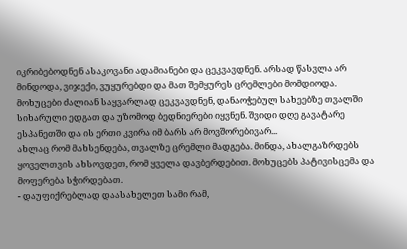იკრიბებოდნენ ასაკოვანი ადამიანები და ცეკვავდნენ. არსად წასვლა არ მინდოდა, ვიჯექი, ვუყურებდი და მათ შემყურეს ცრემლები მომდიოდა. მოხუცები ძალიან საყვარლად ცეკვავდნენ, დანაოჭებულ სახეებზე თვალში სიხარული ედგათ და უზომოდ ბედნიერები იყვნენ. შვიდი დღე გავატარე ესპანეთში და ის ერთი კვირა იმ ბარს არ მოვშორებივარ...
ახლაც რომ მახსენდება, თვალზე ცრემლი მადგება. მინდა, ახალგაზრდებს ყოველთვის ახსოვდეთ, რომ ყველა დავბერდებით. მოხუცებს პატივისცემა და მოფერება სჭირდებათ.
- დაუფიქრებლად დაასახელეთ სამი რამ,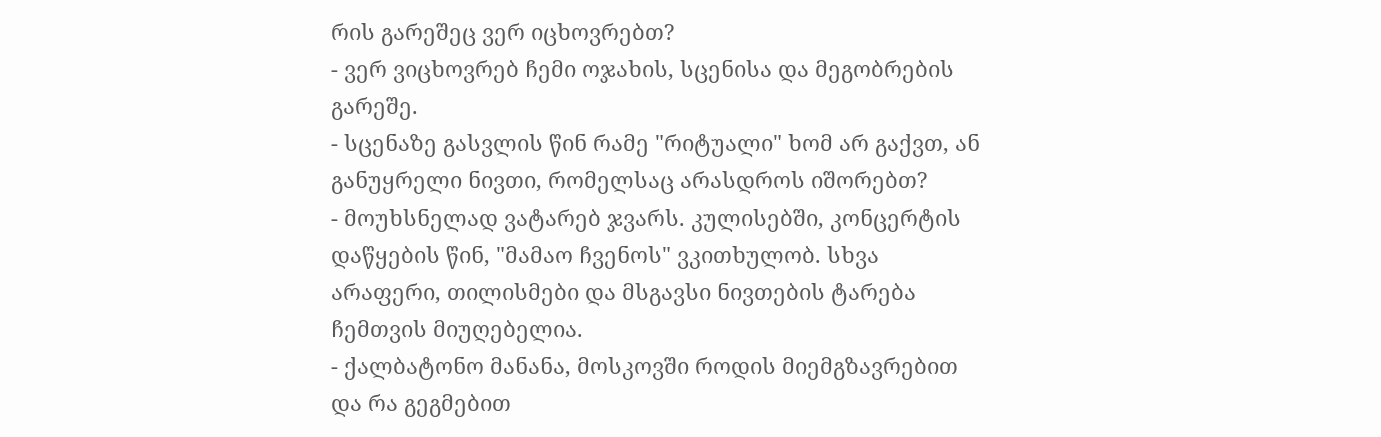რის გარეშეც ვერ იცხოვრებთ?
- ვერ ვიცხოვრებ ჩემი ოჯახის, სცენისა და მეგობრების გარეშე.
- სცენაზე გასვლის წინ რამე "რიტუალი" ხომ არ გაქვთ, ან განუყრელი ნივთი, რომელსაც არასდროს იშორებთ?
- მოუხსნელად ვატარებ ჯვარს. კულისებში, კონცერტის დაწყების წინ, "მამაო ჩვენოს" ვკითხულობ. სხვა არაფერი, თილისმები და მსგავსი ნივთების ტარება ჩემთვის მიუღებელია.
- ქალბატონო მანანა, მოსკოვში როდის მიემგზავრებით და რა გეგმებით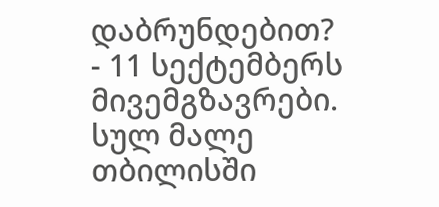დაბრუნდებით?
- 11 სექტემბერს მივემგზავრები. სულ მალე თბილისში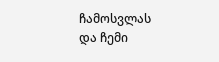ჩამოსვლას და ჩემი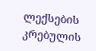ლექსების კრებულის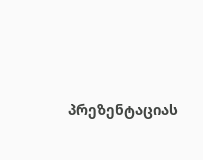პრეზენტაციას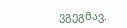ვგეგმავ.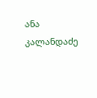ანა კალანდაძე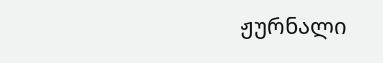ჟურნალი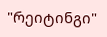"რეიტინგი"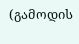(გამოდის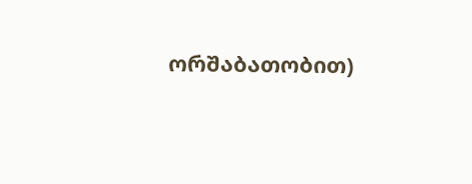ორშაბათობით)